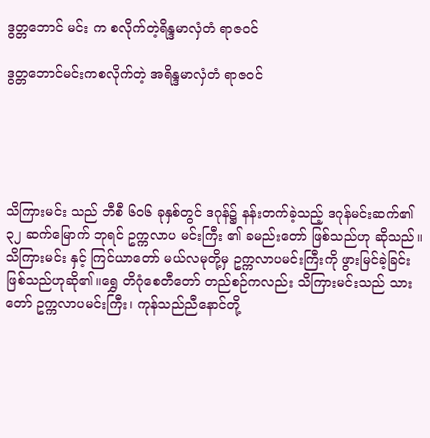ဒွတ္တဘောင် မင်း က စလိုက်တဲ့ရိန္ဒမာလှံတံ ရာဇဝင်

ဒွတ္တဘောင်မင်းကစလိုက်တဲ့ အရိန္ဒမာလှံတံ ရာဇဝင်





သိကြားမင်း သည် ဘီစီ ၆၀၆ ခုနှစ်တွင် ဒဂုန်၌ နန်းတက်ခဲ့သည့် ဒဂုန်မင်းဆက်၏ ၃၂ ဆက်မြောက် ဘုရင် ဥက္ကလာပ မင်းကြီး ၏ ခမည်းတော် ဖြစ်သည်ဟု ဆိုသည်။သိကြားမင်း နှင့် ကြင်ယာတော် မယ်လမုတို့မှ ဥက္ကလာပမင်းကြီးကို ဖွားမြင်ခဲ့ခြင်း ဖြစ်သည်ဟုဆို၏။ရွှေ တိဂုံစေတီတော် တည်စဉ်ကလည်း သိကြားမင်းသည် သားတော် ဥက္ကလာပမင်းကြီး၊ ကုန်သည်ညီနောင်တို့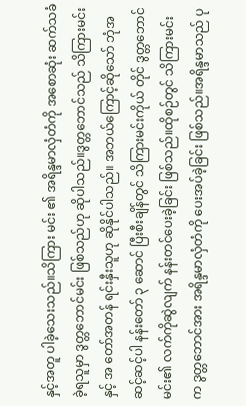နှင့်အတူ ပါခဲ့သေးသည်။သိကြား မင်း ၏ အရိန္ဒမာလှံတံကို အစောဆုံး ဆက်သခံခဲ့ရသူမှာ ဒွတ္တဘောင်မင်း ဖြစ်သည်ဟု ဆိုပါသည်။ဒွတ္တဘောင်သည် သိကြားမင်းနှင့် အ တော်အတန် ရင်းနှီးသူဟု ဆိုနိုင်ပါသည်။ အဘယ်ကြောင့်ဆိုသော် ဘုံအဆင့်ဆင့်ပါ နန်းတော် ၃ ဆောင် ပြီးစီးချိန်တွင် သိကြားမင်းကိုယ် တိုင် ဒွတ္တဘောင်မင်း၏ လက်ကိုဆွဲလျက် နန်းတင်ပေးခဲ့ခြင်း ဖြစ်သည်။ထိုစဉ်တွင် သိကြားမင်းက ဒွတ္တဘောင်အား အရိန္ဒမာလှံတံကို ပေးအပ်ခဲ့ခြင်း ဖြစ်သည်။အရိန္ဒမာသည် ပု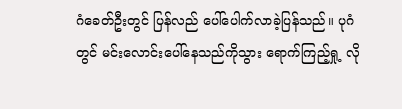ဂံခေတ်ဦးတွင် ပြန်လည် ပေါ်ပေါက်လာခဲ့ပြန်သည်။ ပုဂံတွင် မင်းလောင်းပေါ်နေသည်ကိုသွား ရောက်ကြည့်ရှု့ လို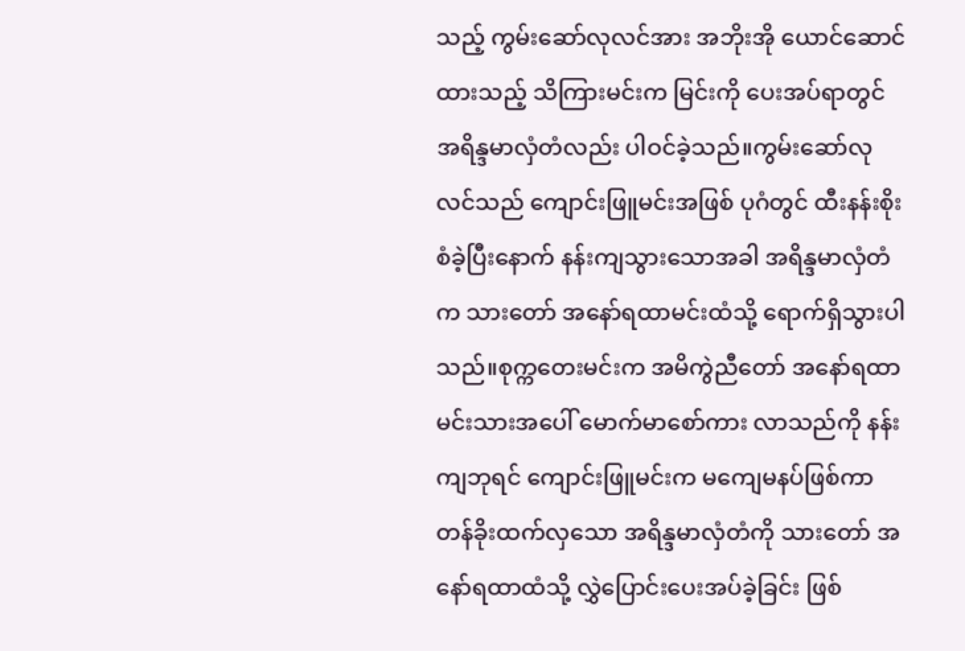သည့် ကွမ်းဆော်လုလင်အား အဘိုးအို ယောင်ဆောင်ထားသည့် သိကြားမင်းက မြင်းကို ပေးအပ်ရာတွင် အရိန္ဒမာလှံတံလည်း ပါဝင်ခဲ့သည်။ကွမ်းဆော်လုလင်သည် ကျောင်းဖြူမင်းအဖြစ် ပုဂံတွင် ထီးနန်းစိုးစံခဲ့ပြီးနောက် နန်းကျသွားသောအခါ အရိန္ဒမာလှံတံက သားတော် အနော်ရထာမင်းထံသို့ ရောက်ရှိသွားပါသည်။စုက္ကတေးမင်းက အမိကွဲညီတော် အနော်ရထာမင်းသားအပေါ် မောက်မာစော်ကား လာသည်ကို နန်းကျဘုရင် ကျောင်းဖြူမင်းက မကျေမနပ်ဖြစ်ကာ တန်ခိုးထက်လှသော အရိန္ဒမာလှံတံကို သားတော် အနော်ရထာထံသို့ လွှဲပြောင်းပေးအပ်ခဲ့ခြင်း ဖြစ်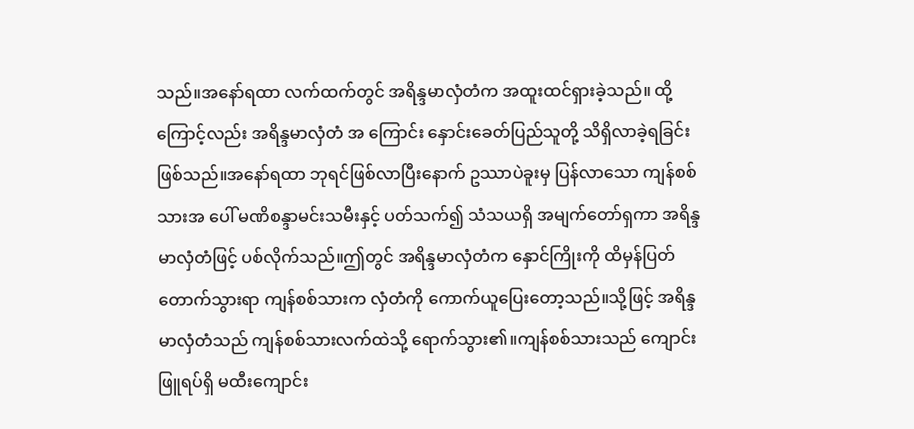သည်။အနော်ရထာ လက်ထက်တွင် အရိန္ဒမာလှံတံက အထူးထင်ရှားခဲ့သည်။ ထို့ကြောင့်လည်း အရိန္ဒမာလှံတံ အ ကြောင်း နှောင်းခေတ်ပြည်သူတို့ သိရှိလာခဲ့ရခြင်း ဖြစ်သည်။အနော်ရထာ ဘုရင်ဖြစ်လာပြီးနောက် ဥဿာပဲခူးမှ ပြန်လာသော ကျန်စစ်သားအ ပေါ် မဏိစန္ဒာမင်းသမီးနှင့် ပတ်သက်၍ သံသယရှိ အမျက်တော်ရှကာ အရိန္ဒမာလှံတံဖြင့် ပစ်လိုက်သည်။ဤတွင် အရိန္ဒမာလှံတံက နှောင်ကြိုးကို ထိမှန်ပြတ်တောက်သွားရာ ကျန်စစ်သားက လှံတံကို ကောက်ယူပြေးတော့သည်။သို့ဖြင့် အရိန္ဒမာလှံတံသည် ကျန်စစ်သားလက်ထဲသို့ ရောက်သွား၏။ကျန်စစ်သားသည် ကျောင်းဖြူရပ်ရှိ မထီးကျောင်း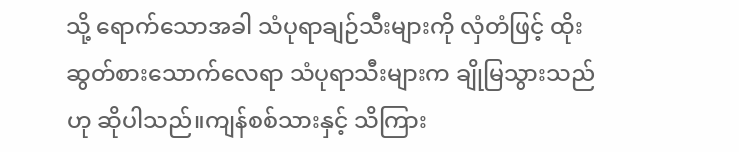သို့ ရောက်သောအခါ သံပုရာချဉ်သီးများကို လှံတံဖြင့် ထိုးဆွတ်စားသောက်လေရာ သံပုရာသီးများက ချိုမြသွားသည်ဟု ဆိုပါသည်။ကျန်စစ်သားနှင့် သိကြား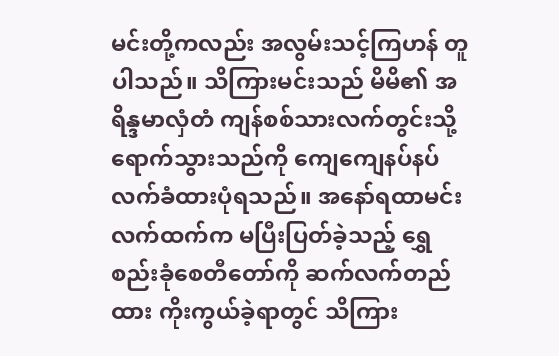မင်းတို့ကလည်း အလွမ်းသင့်ကြဟန် တူပါသည်။ သိကြားမင်းသည် မိမိ၏ အရိန္ဒမာလှံတံ ကျန်စစ်သားလက်တွင်းသို့ ရောက်သွားသည်ကို ကျေကျေနပ်နပ် လက်ခံထားပုံရသည်။ အနော်ရထာမင်းလက်ထက်က မပြီးပြတ်ခဲ့သည့် ရွှေစည်းခုံစေတီတော်ကို ဆက်လက်တည်ထား ကိုးကွယ်ခဲ့ရာတွင် သိကြား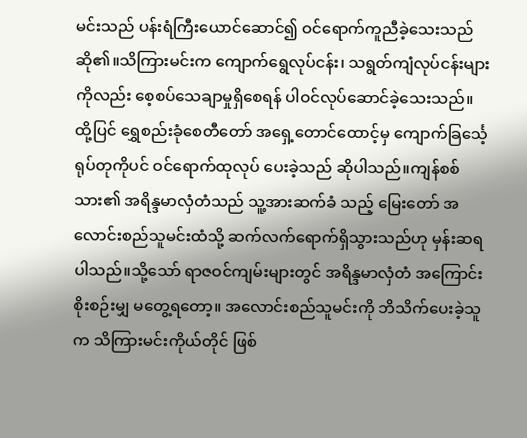မင်းသည် ပန်းရံကြီးယောင်ဆောင်၍ ဝင်ရောက်ကူညီခဲ့သေးသည် ဆို၏။သိကြားမင်းက ကျောက်ရွေလုပ်ငန်း၊ သရွတ်ကျံလုပ်ငန်းများကိုလည်း စေ့စပ်သေချာမှုရှိစေရန် ပါဝင်လုပ်ဆောင်ခဲ့သေးသည်။ ထို့ပြင် ရွှေစည်းခုံစေတီတော် အရှေ့တောင်ထောင့်မှ ကျောက်ခြင်္သေ့ရုပ်တုကိုပင် ဝင်ရောက်ထုလုပ် ပေးခဲ့သည် ဆိုပါသည်။ကျန်စစ်သား၏ အရိန္ဒမာလှံတံသည် သူ့အားဆက်ခံ သည့် မြေးတော် အလောင်းစည်သူမင်းထံသို့ ဆက်လက်ရောက်ရှိသွားသည်ဟု မှန်းဆရပါသည်။သို့သော် ရာဇဝင်ကျမ်းများတွင် အရိန္ဒမာလှံတံ အကြောင်း စိုးစဉ်းမျှ မတွေ့ရတော့။ အလောင်းစည်သူမင်းကို ဘိသိက်ပေးခဲ့သူက သိကြားမင်းကိုယ်တိုင် ဖြစ်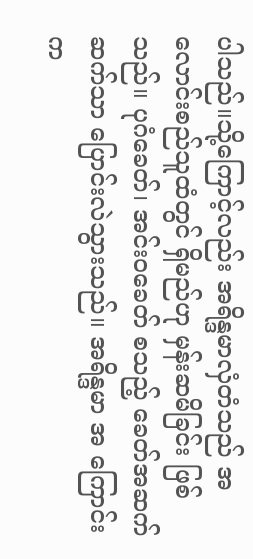ပါသည်။သို့ကြောင့်လည်း အရိန္ဒမာလှံတံသည် အလောင်းစည်သူထံတွင် ရှိမည်ဟု မှန်းဆမိခြင်း ဖြစ်သည်။ ပုဂံခေတ်၊ အင်းဝခေတ် စသည့် ခေတ်အဆက်ဆက်သာ ပြောင်းလဲသွားသည်။ အရိန္ဒမာ အ ကြောင်းက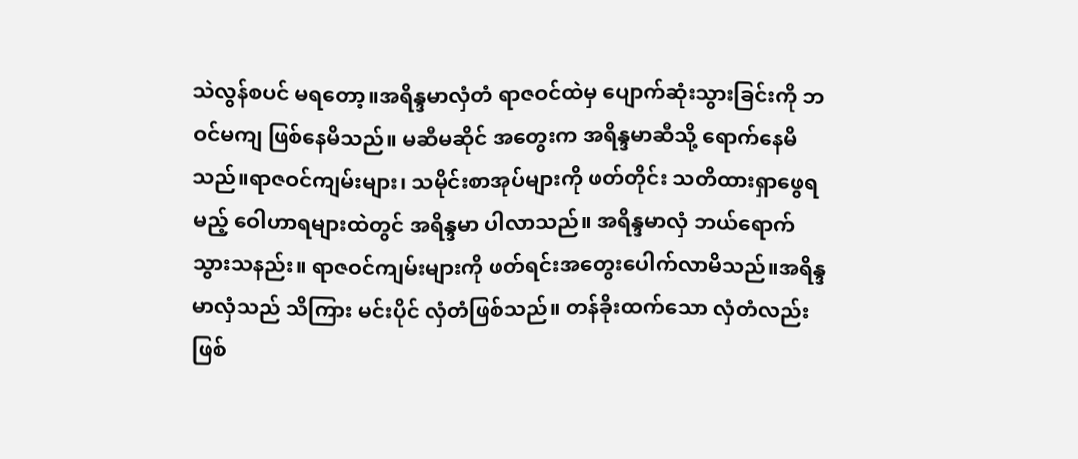သဲလွန်စပင် မရတော့။အရိန္ဒမာလှံတံ ရာဇဝင်ထဲမှ ပျောက်ဆုံးသွားခြင်းကို ဘဝင်မကျ ဖြစ်နေမိသည်။ မဆီမဆိုင် အတွေးက အရိန္ဒမာဆီသို့ ရောက်နေမိသည်။ရာဇဝင်ကျမ်းများ၊ သမိုင်းစာအုပ်များကို ဖတ်တိုင်း သတိထားရှာဖွေရမည့် ဝေါဟာရများထဲတွင် အရိန္ဒမာ ပါလာသည်။ အရိန္ဒမာလှံ ဘယ်ရောက်သွားသနည်း။ ရာဇဝင်ကျမ်းများကို ဖတ်ရင်းအတွေးပေါက်လာမိသည်။အရိန္ဒမာလှံသည် သိကြား မင်းပိုင် လှံတံဖြစ်သည်။ တန်ခိုးထက်သော လှံတံလည်း ဖြစ်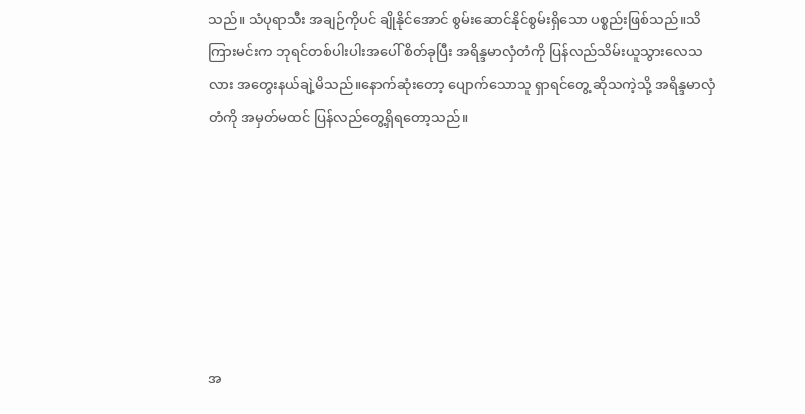သည်။ သံပုရာသီး အချဉ်ကိုပင် ချိုနိုင်အောင် စွမ်းဆောင်နိုင်စွမ်းရှိသော ပစ္စည်းဖြစ်သည်။သိကြားမင်းက ဘုရင်တစ်ပါးပါးအပေါ် စိတ်ခုပြီး အရိန္ဒမာလှံတံကို ပြန်လည်သိမ်းယူသွားလေသလား အတွေးနယ်ချဲ့မိသည်။နောက်ဆုံးတော့ ပျောက်သောသူ ရှာရင်တွေ့ ဆိုသကဲ့သို့ အရိန္ဒမာလှံတံကို အမှတ်မထင် ပြန်လည်တွေ့ရှိရတော့သည်။







အ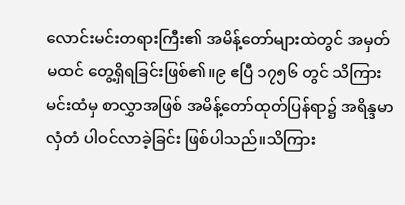လောင်းမင်းတရားကြီး၏ အမိန့်တော်များထဲတွင် အမှတ်မထင် တွေ့ရှိရခြင်းဖြစ်၏။၉ ဧပြီ ၁၇၅၆ တွင် သိကြားမင်းထံမှ စာလွှာအဖြစ် အမိန့်တော်ထုတ်ပြန်ရာ၌ အရိန္ဒမာလှံတံ ပါဝင်လာခဲ့ခြင်း ဖြစ်ပါသည်။သိကြား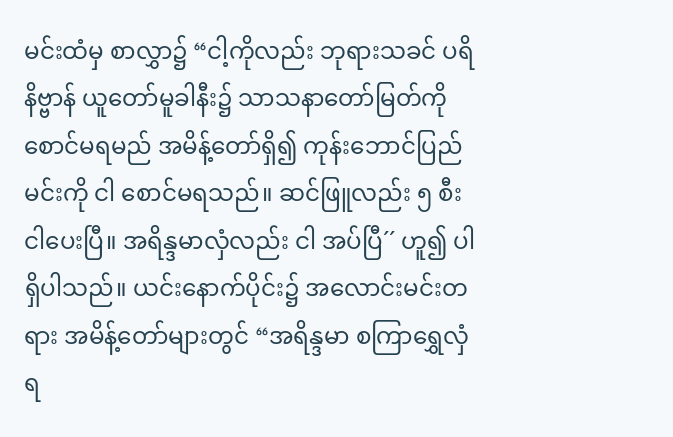မင်းထံမှ စာလွှာ၌ “ငါ့ကိုလည်း ဘုရားသခင် ပရိနိဗ္ဗာန် ယူတော်မူခါနီး၌ သာသနာတော်မြတ်ကို စောင်မရမည် အမိန့်တော်ရှိ၍ ကုန်းဘောင်ပြည်မင်းကို ငါ စောင်မရသည်။ ဆင်ဖြူလည်း ၅ စီး ငါပေးပြီ။ အရိန္ဒမာလှံလည်း ငါ အပ်ပြီ´´ ဟူ၍ ပါရှိပါသည်။ ယင်းနောက်ပိုင်း၌ အလောင်းမင်းတရား အမိန့်တော်များတွင် “အရိန္ဒမာ စကြာရွှေလှံရ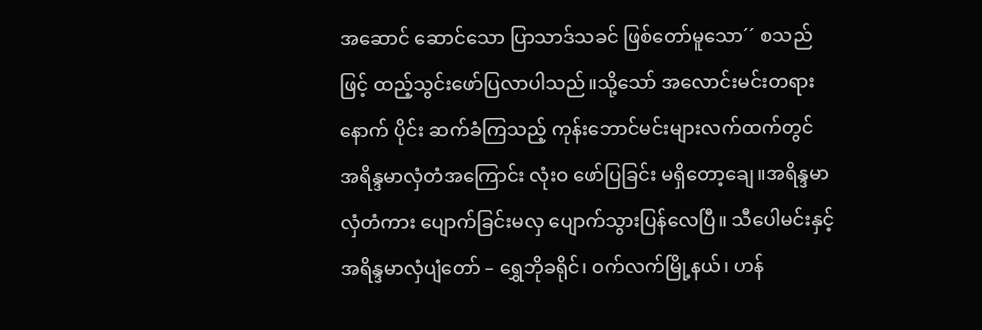အဆောင် ဆောင်သော ပြာသာဒ်သခင် ဖြစ်တော်မူသော´´ စသည်ဖြင့် ထည့်သွင်းဖော်ပြလာပါသည်။သို့သော် အလောင်းမင်းတရားနောက် ပိုင်း ဆက်ခံကြသည့် ကုန်းဘောင်မင်းများလက်ထက်တွင် အရိန္ဒမာလှံတံအကြောင်း လုံးဝ ဖော်ပြခြင်း မရှိတော့ချေ။အရိန္ဒမာလှံတံကား ပျောက်ခြင်းမလှ ပျောက်သွားပြန်လေပြီ။ သီပေါမင်းနှင့်အရိန္ဒမာလှံပျံတော် – ရွှေဘိုခရိုင်၊ ဝက်လက်မြို့နယ်၊ ဟန်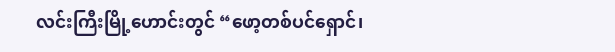လင်းကြီးမြို့ဟောင်းတွင် “ဖော့တစ်ပင်ရှောင်၊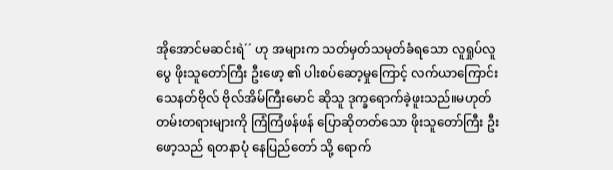အိုအောင်မဆင်းရဲ´´ ဟု အများက သတ်မှတ်သမုတ်ခံရသော လူရှုပ်လူပွေ ဖိုးသူတော်ကြီး ဦးဖော့ ၏ ပါးစပ်ဆော့မှုကြောင့် လက်ယာကြောင်း သေနတ်ဗိုလ် ဗိုလ်အိမ်ကြီးမောင် ဆိုသူ ဒုက္ခရောက်ခဲ့ဖူးသည်။မဟုတ်တမ်းတရားများကို ကြံကြံဖန်ဖန် ပြောဆိုတတ်သော ဖိုးသူတော်ကြီး ဦးဖော့သည် ရတနာပုံ နေပြည်တော် သို့ ရောက်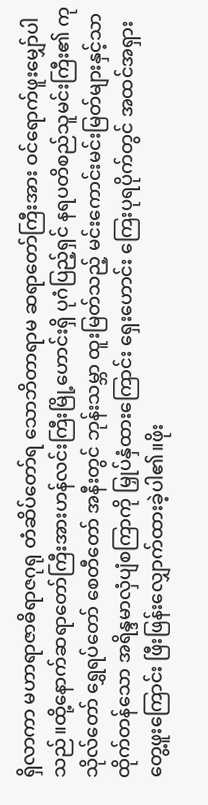ရှိလာကာ မဟာရာဇာဓိရာဇဂုရု တံဆိပ်တော်ရ သောဘိတာရာမ ဆရာတော်ကြီးအား ဝင်ရောက်ဖူးမျှော်ပါသည်။ထို့နောက်ဆရာတော်ကြီးအားဟန်လင်းကြီးမြို့ဟောင်းရှိ ပုဂံပြည့်ရှင် နရပတိစည်သူမင်းကြီး၏ ကုသိုလ်တော် ရွှေရပ်တော် စေတီတော် အနီးတွင် ဘုန်းသမ္ဘာ ထူးမြတ်သည့် မင်းကောင်းမင်းမြတ်များနှင့်သာ ထိုက်တန်သော အရိန္ဒမာလှံပျံစကြာကို မြှုပ်နှံထားကြောင်း ရှေးဟောင်း ကြေးပုရပိုက်တွင် အထင်အရှား တွေ့ဖူးကြောင်း ဖြီးဖြန်းလျှောက်ထားခဲ့ပါ၏။ဖိုး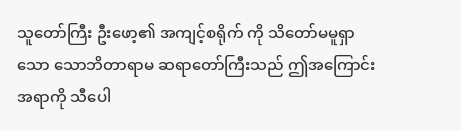သူတော်ကြီး ဦးဖော့၏ အကျင့်စရိုက် ကို သိတော်မမူရှာသော သောဘိတာရာမ ဆရာတော်ကြီးသည် ဤအကြောင်းအရာကို သီပေါ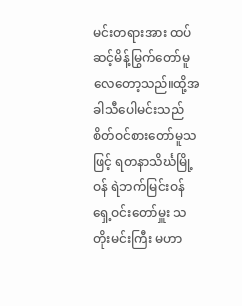မင်းတရားအား ထပ်ဆင့်မိန့်မြွက်တော်မူလေတော့သည်။ထို့အခါသီပေါမင်းသည် စိတ်ဝင်စားတော်မူသဖြင့် ရတနာသိင်္ဃမြို့ဝန် ရဲဘက်မြင်းဝန် ရှေ့ဝင်းတော်မှူး သတိုးမင်းကြီး မဟာ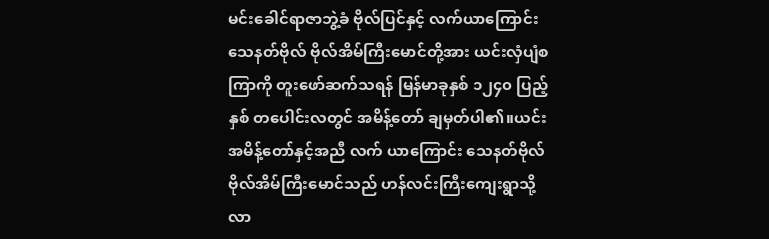မင်းခေါင်ရာဇာဘွဲ့ခံ ဗိုလ်ပြင်နှင့် လက်ယာကြောင်း သေနတ်ဗိုလ် ဗိုလ်အိမ်ကြီးမောင်တို့အား ယင်းလှံပျံစကြာကို တူးဖော်ဆက်သရန် မြန်မာခုနှစ် ၁၂၄၀ ပြည့်နှစ် တပေါင်းလတွင် အမိန့်တော် ချမှတ်ပါ၏။ယင်းအမိန့်တော်နှင့်အညီ လက် ယာကြောင်း သေနတ်ဗိုလ် ဗိုလ်အိမ်ကြီးမောင်သည် ဟန်လင်းကြီးကျေးရွာသို့ လာ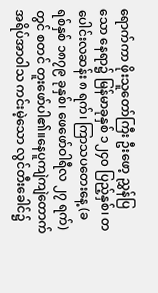ရောက်ကာ ဖိုးသူတော်ကြီး ဦးဖော့ ညွှန်ပြသော နေရာ၌ မြန်မာခုနှစ် ၁၂၄၀ ပြည့်နှစ်၊ တပေါင်းလဆန်း ၈ ရက်၊ ကြာသပတေးနေ့ (ခရစ်နှစ် ၁၈၇၉ ခုနှစ်၊ ဖေဖော်ဝါရီလ ၂၇ ရက်) တွင် စတင် တူးဖော်ပါ၏။နေပူကျဲကျဲတောက် အရိပ်အာဝါသ ကင်းမဲ့သော လွင်တီးခေါင်၌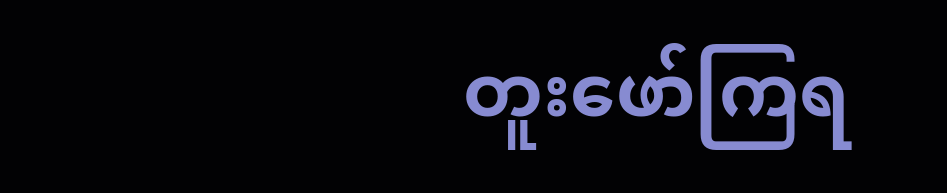တူးဖော်ကြရ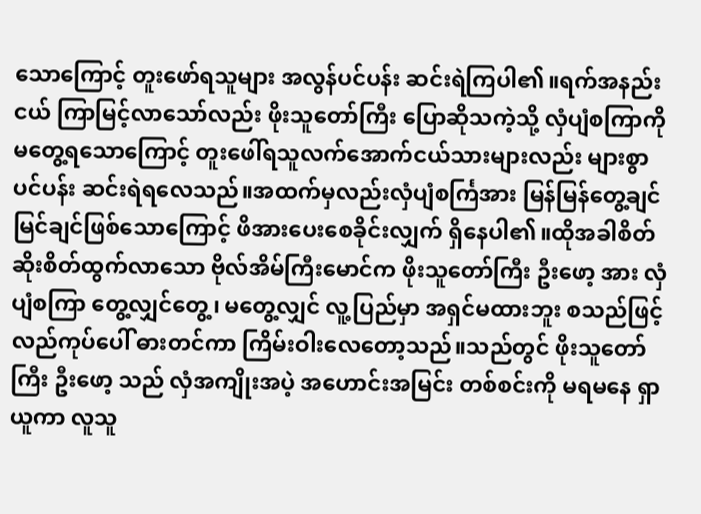သောကြောင့် တူးဖော်ရသူများ အလွန်ပင်ပန်း ဆင်းရဲကြပါ၏။ရက်အနည်းငယ် ကြာမြင့်လာသော်လည်း ဖိုးသူတော်ကြီး ပြောဆိုသကဲ့သို့ လှံပျံစကြာကို မတွေ့ရသောကြောင့် တူးဖေါ်ရသူလက်အောက်ငယ်သားများလည်း များစွာ ပင်ပန်း ဆင်းရဲရလေသည်။အထက်မှလည်းလှံပျံစင်္ကြအား မြန်မြန်တွေ့ချင် မြင်ချင်ဖြစ်သောကြောင့် ဖိအားပေးစေခိုင်းလျှက် ရှိနေပါ၏။ထိုအခါစိတ်ဆိုးစိတ်ထွက်လာသော ဗိုလ်အိမ်ကြီးမောင်က ဖိုးသူတော်ကြီး ဦးဖော့ အား လှံပျံစကြာ တွေ့လျှင်တွေ့၊ မတွေ့လျှင် လူ့ပြည်မှာ အရှင်မထားဘူး စသည်ဖြင့် လည်ကုပ်ပေါ် ဓားတင်ကာ ကြိမ်းဝါးလေတော့သည်။သည်တွင် ဖိုးသူတော်ကြီး ဦးဖော့ သည် လှံအကျိုးအပဲ့ အဟောင်းအမြင်း တစ်စင်းကို မရမနေ ရှာယူကာ လူသူ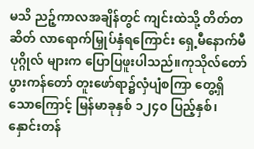မသိ ညဉ့်ကာလအချိန်တွင် ကျင်းထဲသို့ တိတ်တဆိတ် လာရောက်မြှုပ်နှံရကြောင်း ရှေ့မီနောက်မီ ပုဂ္ဂိုလ် များက ပြောပြဖူးပါသည်။ကုသိုလ်တော်ပွားကန်တော် တူးဖော်ရာ၌လှံပျံစကြာ တွေ့ရှိသောကြောင့် မြန်မာခုနှစ် ၁၂၄၀ ပြည့်နှစ်၊ နှောင်းတန်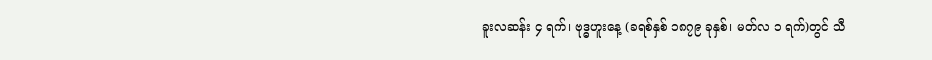ခူးလဆန်း ၄ ရက်၊ ဗုဒ္ဓဟူးနေ့ (ခရစ်နှစ် ၁၈၇၉ ခုနှစ်၊ မတ်လ ၁ ရက်)တွင် သီ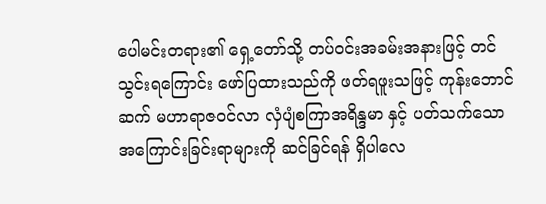ပေါမင်းတရား၏ ရှေ့တော်သို့ တပ်ဝင်းအခမ်းအနားဖြင့် တင်သွင်းရကြောင်း ဖော်ပြထားသည်ကို ဖတ်ရဖူးသဖြင့် ကုန်းဘောင်ဆက် မဟာရာဇဝင်လာ လှံပျံစကြာအရိန္ဒမာ နှင့် ပတ်သက်သော အကြောင်းခြင်းရာများကို ဆင်ခြင်ရန် ရှိပါလေ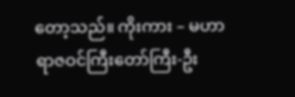တော့သည်။ ကိုးကား – မဟာရာဇဝင်ကြီးတော်ကြီး-ဦး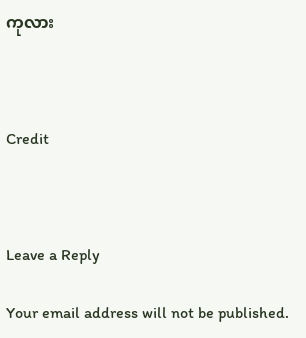ကုလား



Credit



Leave a Reply

Your email address will not be published.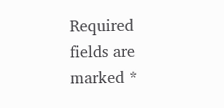Required fields are marked *